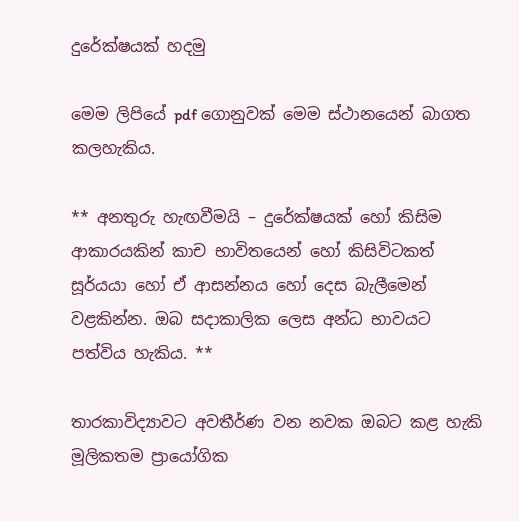දුරේක්ෂයක් හදමු

මෙම ලිපියේ pdf ගොනුවක් මෙම ස්ථානයෙන් බාගත කලහැකිය.

** අනතුරු හැඟවීමයි – දුරේක්ෂයක් හෝ කිසිම ආකාරයකින් කාච භාවිතයෙන් හෝ කිසිවිටකත් සූර්යයා හෝ ඒ ආසන්නය හෝ දෙස බැලීමෙන් වළකින්න. ඔබ සදාකාලික ලෙස අන්ධ භාවයට පත්විය හැකිය. **

තාරකාවිද්‍යාවට අවතීර්ණ වන නවක ඔබට කළ හැකි මූලිකතම ප්‍රායෝගික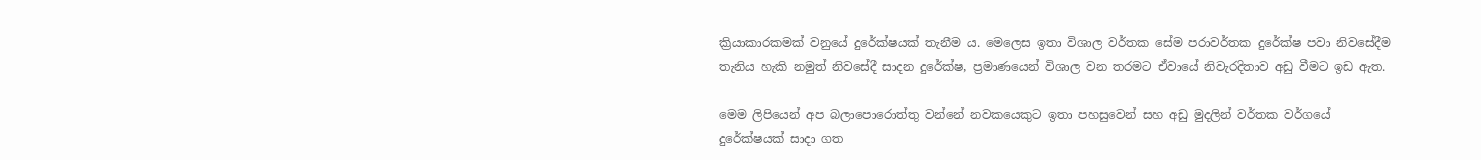ක්‍රියාකාරකමක් වනුයේ දුරේක්ෂයක් තැනීම ය. මෙලෙස ඉතා විශාල වර්තක සේම පරාවර්තක දුරේක්ෂ පවා නිවසේදීම තැනිය හැකි නමුත් නිවසේදී සාදන දු‍රේක්ෂ, ප්‍රමාණයෙන් විශාල වන තරමට ඒවායේ නිවැරදිතාව අඩු වීමට ඉඩ ඇත.

මෙම ලිපියෙන් අප බලාපොරොත්තු වන්නේ නවකයෙකුට ඉතා පහසුවෙන් සහ අඩු මුදලින් වර්තක වර්ගයේ දුරේක්ෂයක් සාදා ගත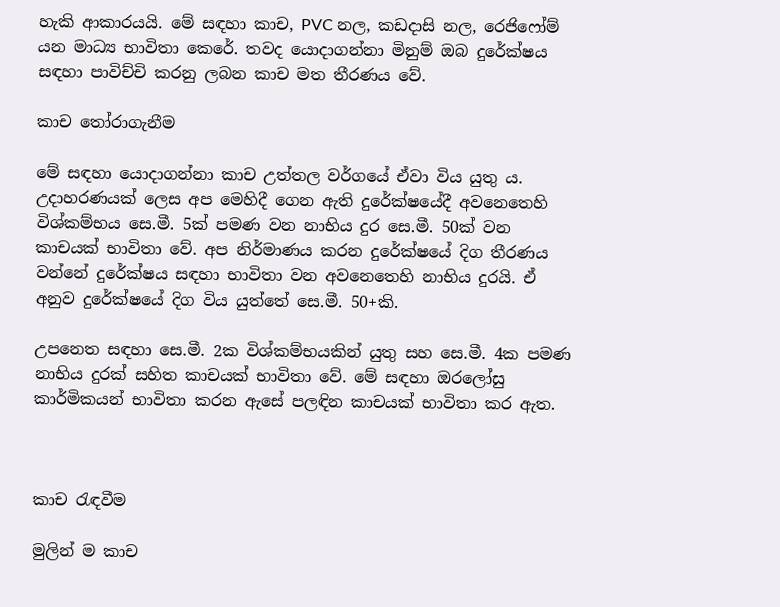හැකි ආකාරයයි. මේ සඳහා කාච, PVC නල, කඩදාසි නල, රෙජිෆෝම් යන මාධ්‍ය භාවිතා කෙරේ. තවද යොදාගන්නා මිනුම් ඔබ දුරේක්ෂය සඳහා පාවිච්චි කරනු ලබන කාච මත තීරණය වේ.

කාච තෝරාගැනීම

මේ සඳහා යොදාගන්නා කාච උත්තල වර්ගයේ ඒවා විය යුතු ය. උදාහරණයක් ලෙස අප මෙහිදී ගෙන ඇති දුරේක්ෂයේදී අවනෙතෙහි විශ්කම්භය සෙ.මී. 5ක් පමණ වන නාභිය දුර සෙ.මී. 50ක් වන කාචයක් භාවිතා වේ. අප නිර්මාණය කරන දුරේක්ෂයේ දිග තීරණය වන්නේ දුරේක්ෂය සඳහා භාවිතා වන අවනෙතෙහි නාභිය දුරයි. ඒ අනුව දුරේක්ෂයේ දිග විය යුත්තේ සෙ.මී. 50+කි.

උපනෙත සඳහා සෙ.මී. 2ක විශ්කම්භයකින් යුතු සහ සෙ.මී. 4ක පමණ නාභිය දුරක් සහිත කාචයක් භාවිතා වේ. මේ සඳහා ඔරලෝසු කාර්මිකයන් භාවිතා කරන ඇසේ පලඳින කාචයක් භාවිතා කර ඇත.



කාච රැඳවීම

මුලින් ම කාච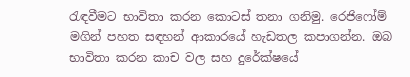රැඳවීමට භාවිතා කරන කොටස් තනා ගනිමු. රෙජිෆෝම් මගින් පහත සඳහන් ආකාරයේ හැඩතල කපාගන්න. ඔබ භාවිතා කරන කාච වල සහ දුරේක්ෂයේ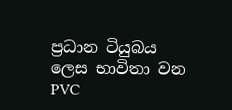ප්‍රධාන ටියුබය ලෙස භාවිතා වන PVC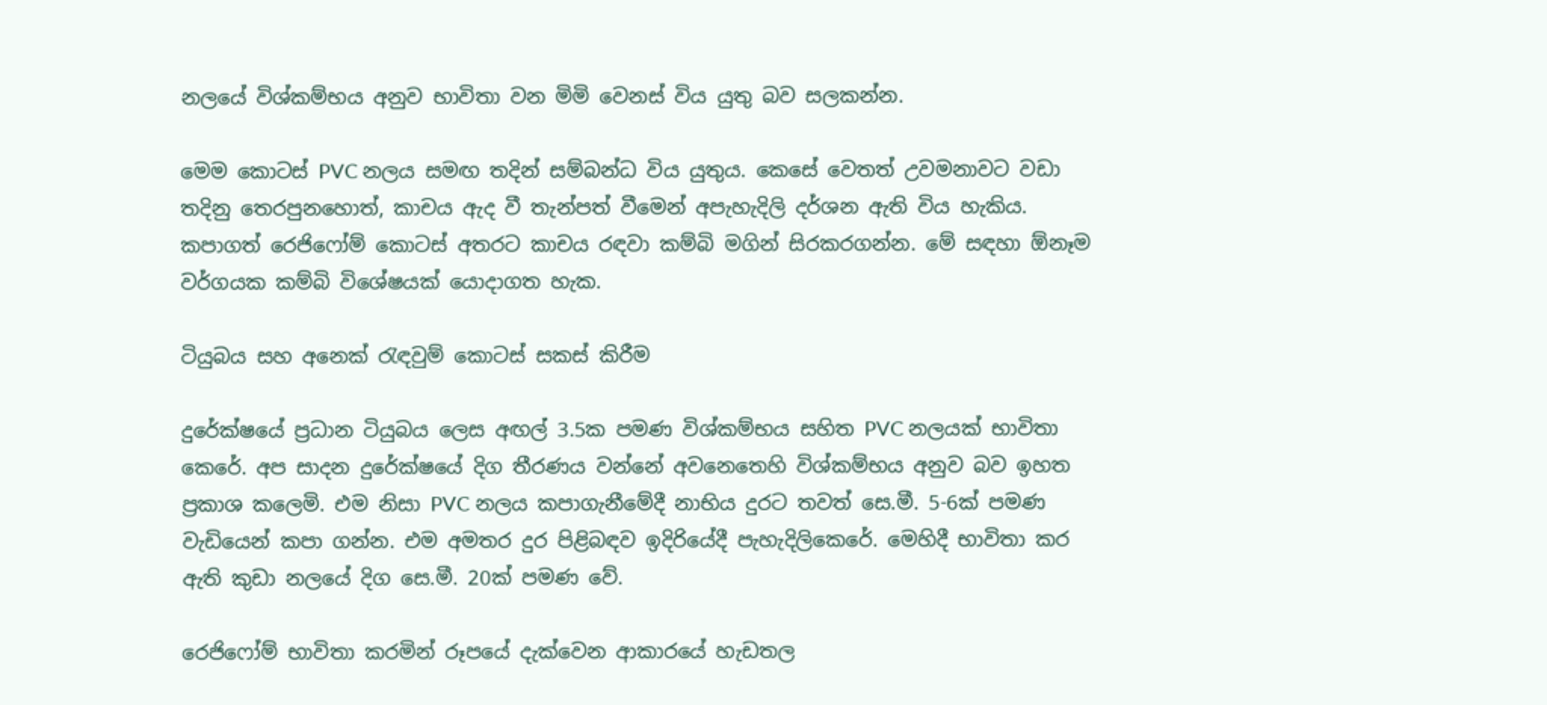නලයේ විශ්කම්භය අනුව භාවිතා වන මිමි වෙනස් විය යුතු බව සලකන්න.

මෙම කොටස් PVC නලය සමඟ තදින් සම්බන්ධ විය යුතුය. කෙසේ වෙතත් උවමනාවට වඩා තදිනු තෙරපුනහොත්, කාචය ඇද වී තැන්පත් වීමෙන් අපැහැදිලි දර්ශන ඇති විය හැකිය. කපාගත් රෙජිෆෝම් කොටස් අතරට කාචය රඳවා කම්බි මගින් සිරකරගන්න. මේ සඳහා ඕනෑම වර්ගයක කම්බි විශේෂයක් යොදාගත හැක.

ටියුබය සහ අනෙක් රැඳවුම් කොටස් සකස් කිරීම

දුරේක්ෂයේ ප්‍රධාන ටියුබය ලෙස අඟල් 3.5ක පමණ විශ්කම්භය සහිත PVC නලයක් භාවිතා කෙරේ. අප සාදන දුරේක්ෂයේ දිග තීරණය වන්නේ අවනෙතෙහි විශ්කම්භය අනුව බව ඉහත ප්‍රකාශ කලෙමි. එම නිසා PVC නලය කපාගැනීමේදී නාභිය දුරට තවත් සෙ.මී. 5-6ක් පමණ වැඩියෙන් කපා ගන්න. එම අමතර දුර පිළිබඳව ඉදිරියේදී පැහැදිලිකෙරේ. මෙහිදී භාවිතා කර ඇති කුඩා නලයේ දිග සෙ.මී. 20ක් පමණ වේ.

රෙජිෆෝම් භාවිතා කරමින් රූපයේ දැක්වෙන ආකාරයේ හැඩතල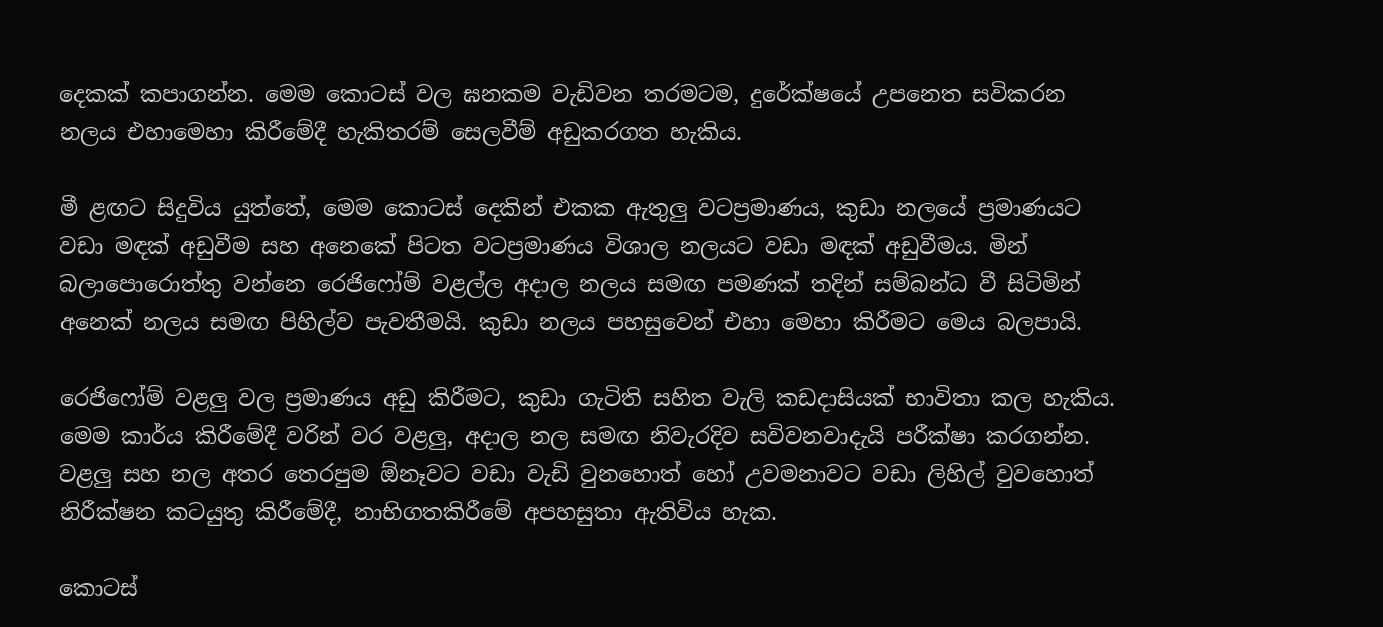දෙකක් කපාගන්න. මෙම කොටස් වල ඝනකම වැඩිවන තරමටම, දුරේක්ෂයේ උපනෙත සවිකරන නලය එහාමෙහා කිරීමේදී හැකිතරම් සෙලවීම් අඩුකරගත හැකිය.

මී ළඟට සිදුවිය යුත්තේ, මෙම කොටස් දෙකින් එකක ඇතුලු වටප්‍රමා‍ණය, කුඩා නලයේ ප්‍රමාණයට වඩා මඳක් අඩුවීම සහ අනෙකේ පිටත වටප්‍රමාණය විශාල නලයට වඩා මඳක් අඩුවීමය. මින් බලාපොරොත්තු වන්නෙ රෙජිෆෝම් වළල්ල අදාල නලය සමඟ පමණක් තදින් සම්බන්ධ වී සිටිමින් අනෙක් නලය සමඟ පිහිල්ව පැවතීමයි. කුඩා නලය පහසුවෙන් එහා මෙහා කිරීමට මෙය බලපායි.

රෙජිෆෝම් වළලු වල ප්‍රමාණය අඩු කිරීමට, කුඩා ගැටිති සහිත වැලි කඩදාසියක් භාවිතා කල හැකිය. මෙම කාර්ය කිරීමේදී වරින් වර වළලු, අදාල නල සමඟ නිවැරදිව සවිවනවාදැයි පරීක්ෂා කරගන්න. වළලු සහ නල අතර තෙරපුම ඕනෑවට වඩා වැඩි වුනහොත් හෝ උවමනාවට වඩා ලිහිල් වුවහොත් නිරීක්ෂන කටයුතු කිරීමේදී, නාභිගතකිරීමේ අපහසුතා ඇතිවිය හැක.

කොටස්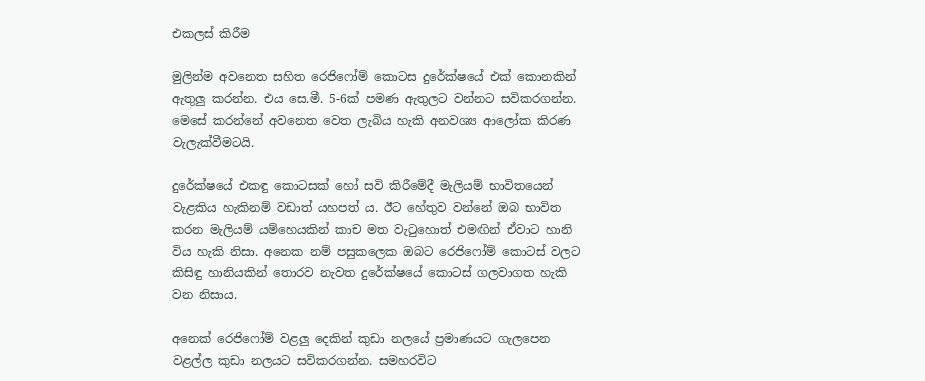එකලස් කිරීම

මුලින්ම අවනෙත සහිත රෙජිෆෝම් කොටස දුරේක්ෂයේ එක් කොනකින් ඇතුලු කරන්න. එය සෙ.මී. 5-6ක් පමණ ඇතුලට වන්නට සවිකරගන්න. මෙසේ කරන්නේ අවනෙත වෙත ලැබිය හැකි අනවශ්‍ය ආලෝක කිරණ වැලැක්වීමටයි.

දුරේක්ෂයේ එකඳු කොටසක් හෝ සවි කිරීමේදී මැලියම් භාවිතයෙන් වැළකිය හැකිනම් වඩාත් යහපත් ය. ඊට හේතුව වන්නේ ඔබ භාවිත කරන මැලියම් යම්හෙයකින් කාච මත වැටුහොත් එමඟින් ඒවාට හානි විය හැකි නිසා. අනෙක නම් පසුකලෙක ඔබට රෙජිෆෝම් කොටස් වලට කිසිඳු හානියකින් තොරව නැවත දුරේක්ෂයේ කොටස් ගලවාගත හැකි වන නිසාය.

අනෙක් රෙජිෆෝම් වළලු දෙකින් කුඩා නලයේ ප්‍රමාණයට ගැලපෙන වළල්ල කුඩා නලයට සවිකරගන්න. සමහරවිට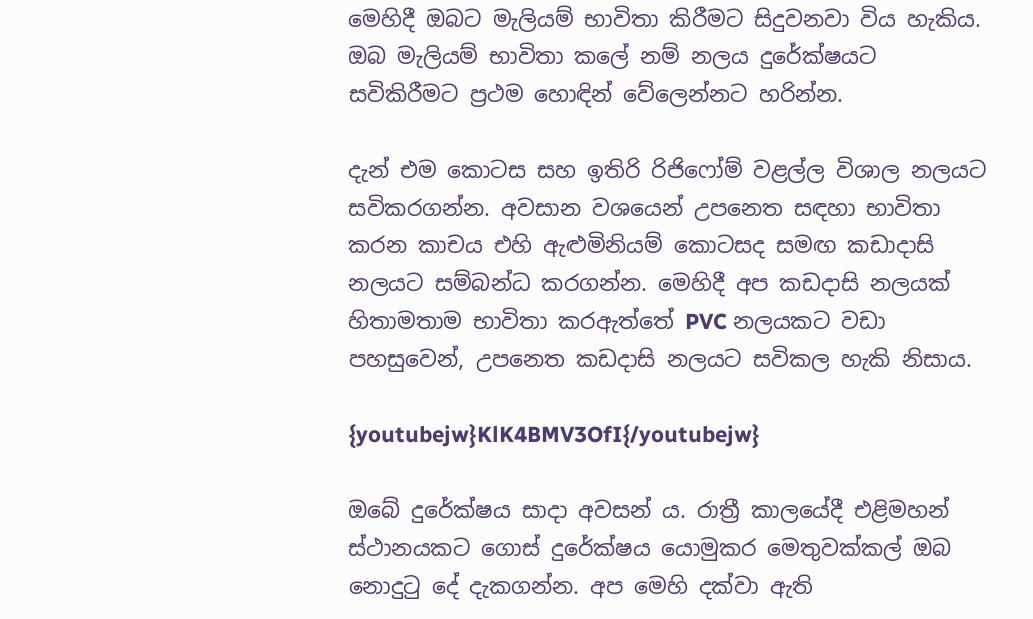මෙහිදී ඔබට මැලියම් භාවිතා කිරීමට සිදුවනවා විය හැකිය. ඔබ මැලියම් භාවිතා කලේ නම් නලය දුරේක්ෂයට සවිකිරීමට ප්‍රථම හොඳින් වේලෙන්නට හරින්න.

දැන් එම කොටස සහ ඉතිරි රිජිෆෝම් වළල්ල විශාල නලයට සවිකරගන්න. අවසාන වශයෙන් උපනෙත සඳහා භාවිතා කරන කාචය එහි ඇළුමිනියම් කොටසද සමඟ කඩාදාසි නලයට සම්බන්ධ කරගන්න. මෙහිදී අප කඩදාසි නලයක් හිතාමතාම භාවිතා කරඇත්තේ PVC නලයකට වඩා පහසුවෙන්, උපනෙත කඩදාසි නලයට සවිකල හැකි නිසාය.

{youtubejw}KlK4BMV3OfI{/youtubejw}

ඔබේ දුරේක්ෂය සාදා අවසන් ය. රාත්‍රී කාලයේදී එළිමහන් ස්ථානයකට ගොස් දුරේක්ෂය යොමුකර මෙතුවක්කල් ඔබ නොදුටු දේ දැකගන්න. අප මෙහි දක්වා ඇති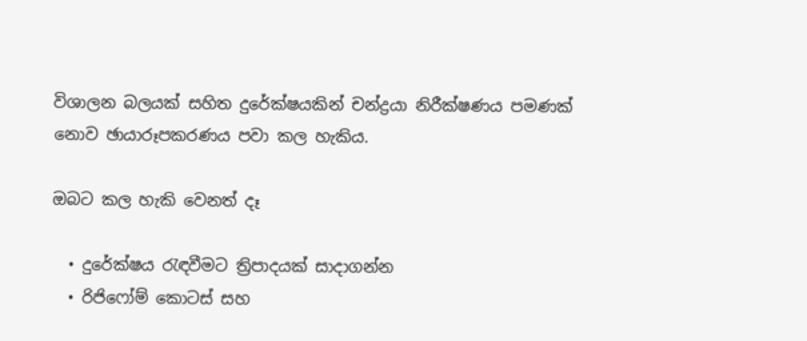විශාලන බලයක් සහිත දුරේක්ෂයකින් චන්ද්‍රයා නිරීක්ෂණය පමණක් නොව ඡායාරූපකරණය පවා කල හැකිය.

ඔබට කල හැකි වෙනත් දෑ

  • දුරේක්ෂය රැඳවීමට ත්‍රිපාදයක් සාදාගන්න
  • රිජිෆෝම් කොටස් සහ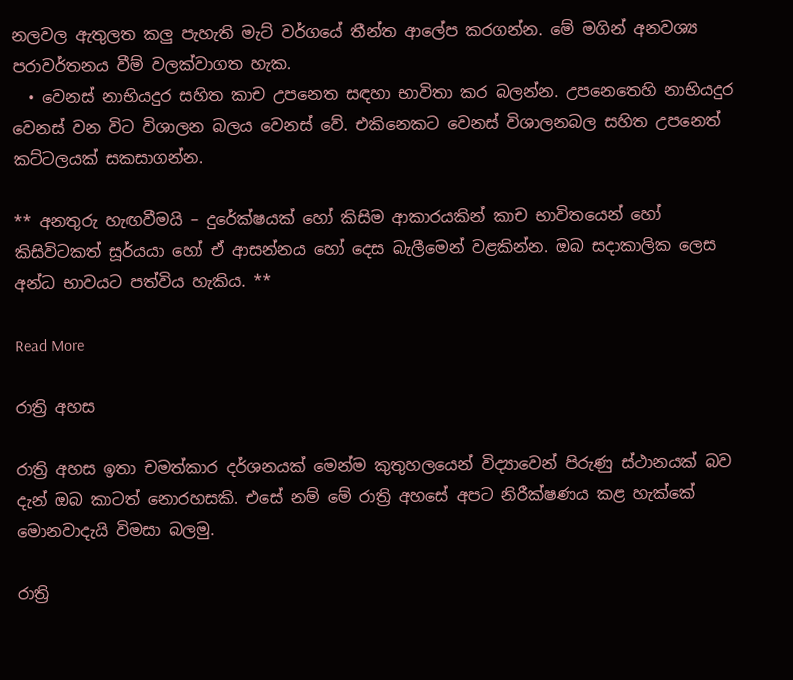නලවල ඇතුලත කලු පැහැති මැට් වර්ගයේ තීන්ත ආලේප කරගන්න. මේ මගින් අනවශ්‍ය පරාවර්තනය වීම් වලක්වාගත හැක.
  • වෙනස් නාභියදුර සහිත කාච උපනෙත සඳහා භාවිතා කර බලන්න. උපනෙතෙහි නාභියදුර වෙනස් වන විට විශාලන බලය වෙනස් වේ. එකිනෙකට වෙනස් විශාලනබල සහිත උපනෙත් කට්ටලයක් සකසාගන්න.

** අනතුරු හැඟවීමයි – දුරේක්ෂයක් හෝ කිසිම ආකාරයකින් කාච භාවිතයෙන් හෝ කිසිවිටකත් සූර්යයා හෝ ඒ ආසන්නය හෝ දෙස බැලීමෙන් වළකින්න. ඔබ සදාකාලික ලෙස අන්ධ භාවයට පත්විය හැකිය. **

Read More

රාත්‍රි අහස

රාත්‍රි අහස ඉතා චමත්කාර දර්ශනයක් මෙන්ම කුතුහලයෙන් විද්‍යාවෙන් පිරුණු ස්ථානයක් බව දැන් ඔබ කාටත් නොරහසකි. එසේ නම් මේ රාත්‍රි අහසේ අපට නිරීක්ෂණය කළ හැක්කේ මොනවාදැයි විමසා බලමු.

රාත්‍රි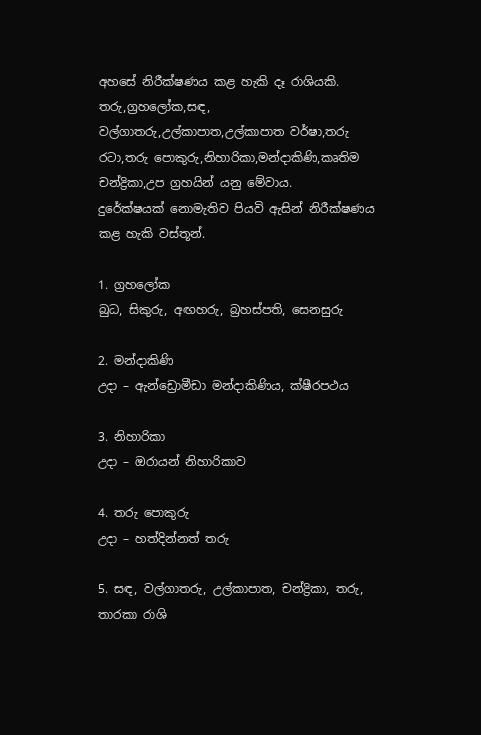අහසේ නිරීක්ෂණය කළ හැකි දෑ රාශියකි. තරු,ග්‍රහලෝක,සඳ, වල්ගාතරු,උල්කාපාත,උල්කාපාත වර්ෂා,තරු රටා,තරු පොකුරු,නිහාරිකා,මන්දාකිණි,කෘතිම චන්ද්‍රිකා,උප ග්‍රහයින් යනු මේවාය.
දුරේක්ෂයක් නොමැතිව පියවි ඇසින් නිරීක්ෂණය කළ හැකි වස්තූන්.

1. ග්‍රහලෝක
බුධ, සිකුරු, අඟහරු, බ්‍රහස්පති, සෙනසුරු

2. මන්දාකිණි
උදා – ඇන්ඩ්‍රොමීඩා මන්දාකිණිය, ක්ෂීරපථය

3. නිහාරිකා
උදා – ඔරායන් නිහාරිකාව

4. තරු පොකුරු
උදා – හත්දින්නත් තරු

5. සඳ, වල්ගාතරු, උල්කාපාත, චන්ද්‍රිකා, තරු, තාරකා රාශි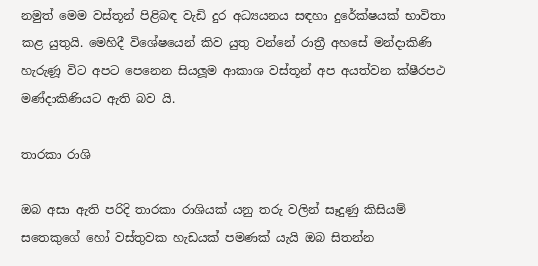නමුත් මෙම වස්තූන් පිළිබඳ වැඩි දුර අධ්‍යයනය සඳහා දුරේක්ෂයක් භාවිතා කළ යුතුයි. මෙහිදී විශේෂයෙන් කිව යුතු වන්නේ රාත්‍රී අහසේ මන්දාකිණි හැරුණූ විට අපට පෙනෙන සියලූම ආකාශ වස්තූන් අප අයත්වන ක්ෂීරපථ මණ්දාකිණියට ඇති බව යි.

තාරකා රාශි

ඔබ අසා ඇති පරිදි තාරකා රාශියක් යනු තරු වලින් සෑදුණු කිසියම් සතෙකුගේ හෝ වස්තුවක හැඩයක් පමණක් යැයි ඔබ සිතන්න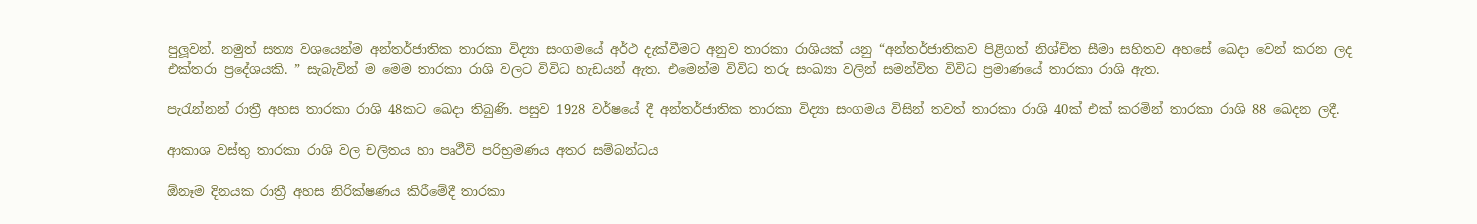පුලූවන්. නමුත් සත්‍ය වශයෙන්ම අන්තර්ජාතික තාරකා විද්‍යා සංගමයේ අර්ථ දැක්වීමට අනුව තාරකා රාශියක් යනු “අන්තර්ජාතිකව පිළිගත් නිශ්චිත සීමා සහිතව අහසේ ඛෙදා වෙන් කරන ලද එක්තරා ප්‍රදේශයකි. ” සැබැවින් ම මෙම තාරකා රාශි වලට විවිධ හැඩයන් ඇත. එමෙන්ම විවිධ තරු සංඛ්‍යා වලින් සමන්විත විවිධ ප්‍රමාණයේ තාරකා රාශි ඇත.

පැරැන්නන් රාත්‍රී අහස තාරකා රාශි 48කට ඛෙදා තිබුණි. පසුව 1928 වර්ෂයේ දී අන්තර්ජාතික තාරකා විද්‍යා සංගමය විසින් තවත් තාරකා රාශි 40ක් එක් කරමින් තාරකා රාශි 88 ඛෙදන ලදී.

ආකාශ වස්තු තාරකා රාශි වල චලිතය හා පෘථීවි පරිභ්‍රමණය අතර සම්බන්ධය

ඕනෑම දිනයක රාත්‍රී අහස නිරික්ෂණය කිරීමේදී තාරකා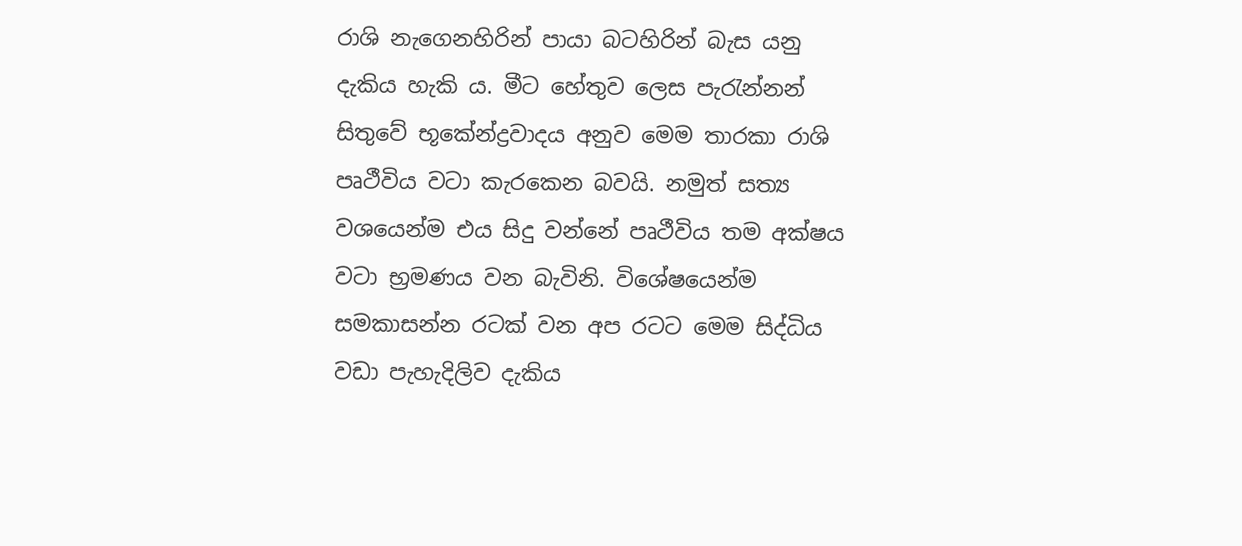රාශි නැගෙනහිරින් පායා බටහිරින් බැස යනු දැකිය හැකි ය. මීට හේතුව ලෙස පැරැන්නන් සිතුවේ භූකේන්ද්‍රවාදය අනුව මෙම තාරකා රාශි පෘථීවිය වටා කැරකෙන බවයි. නමුත් සත්‍ය වශයෙන්ම එය සිදු වන්නේ පෘථීවිය තම අක්ෂය වටා භ්‍රමණය වන බැවිනි. විශේෂයෙන්ම සමකාසන්න රටක් වන අප රටට මෙම සිද්ධිය වඩා පැහැදිලිව දැකිය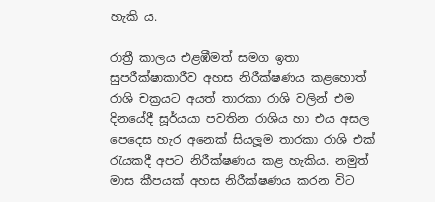හැකි ය.

රාත්‍රී කාලය එළඹීමත් සමග ඉතා සුපරීක්ෂාකාරීව අහස නිරීක්ෂණය කළහොත් රාශි චක්‍රයට අයත් තාරකා රාශි වලින් එම දිනයේදී සූර්යයා පවතින රාශිය හා එය අසල පෙදෙස හැර අනෙක් සියලූම තාරකා රාශි එක් රැයකදී අපට නිරීක්ෂණය කළ හැකිය. නමුත් මාස කීපයක් අහස නිරීක්ෂණය කරන විට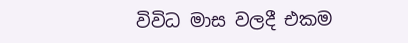විවිධ මාස වලදී එකම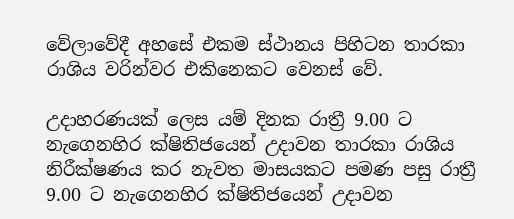වේලාවේදී අහසේ එකම ස්ථානය පිහිටන තාරකා රාශිය වරින්වර එකිනෙකට වෙනස් වේ.

උදාහරණයක් ලෙස යම් දිනක රාත්‍රී 9.00 ට නැගෙනහිර ක්ෂිතිජයෙන් උදාවන තාරකා රාශිය නිරීක්ෂණය කර නැවත මාසයකට පමණ පසු රාත්‍රී 9.00 ට නැගෙනහිර ක්ෂිතිජයෙන් උදාවන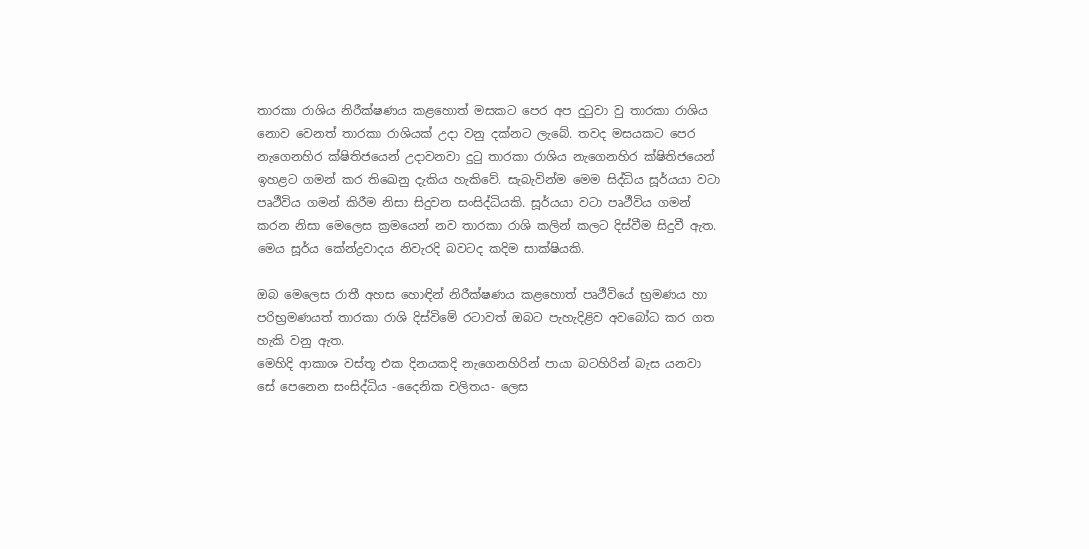තාරකා රාශිය නිරීක්ෂණය කළහොත් මසකට පෙර අප දුටුවා වු තාරකා රාශිය නොව වෙනත් තාරකා රාශියක් උදා වනු දක්නට ලැබේ. තවද මසයකට පෙර නැගෙනහිර ක්ෂිතිජයෙන් උදාවනවා දුටු තාරකා රාශිය නැගෙනහිර ක්ෂිතිජයෙන් ඉහළට ගමන් කර තිඛෙනු දැකිය හැකිවේ. සැබැවින්ම මෙම සිද්ධිය සූර්යයා වටා පෘථීවිය ගමන් කිරීම නිසා සිදුවන සංසිද්ධියකි. සූර්යයා වටා පෘථීවිය ගමන් කරන නිසා මෙලෙස ක්‍රමයෙන් නව තාරකා රාශි කලින් කලට දිස්වීම සිදුවී ඇත. මෙය සූර්ය කේන්ද්‍රවාදය නිවැරදි බවටද කදිම සාක්ෂියකි.

ඔබ මෙලෙස රාතී අහස හොඳින් නිරීක්ෂණය කළහොත් පෘථීවියේ භ්‍රමණය හා පරිභ්‍රමණයත් තාරකා රාශි දිස්විමේ රටාවත් ඔබට පැහැදිළිව අවබෝධ කර ගත හැකි වනු ඇත.
මෙහිදි ආකාශ වස්තූ එක දිනයකදි නැගෙනහිරින් පායා බටහිරින් බැස යනවා සේ පෙනෙන සංසිද්ධිය -දෛනික චලිතය- ලෙස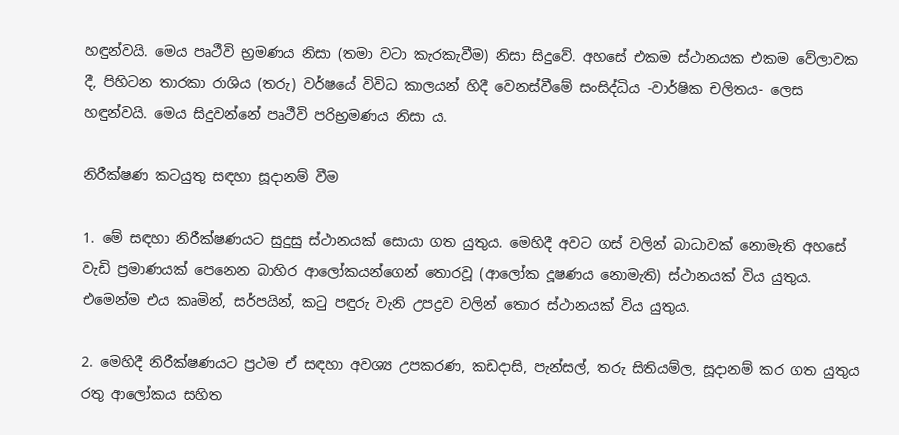හඳුන්වයි. මෙය පෘථීවි භ්‍රමණය නිසා (තමා වටා කැරකැවීම) නිසා සිදුවේ. අහසේ එකම ස්ථානයක එකම වේලාවක දී, පිහිටන තාරකා රාශිය (තරු) වර්ෂයේ විවිධ කාලයන් හිදී වෙනස්වීමේ සංසිද්ධිය -වාර්ෂික චලිතය- ලෙස හඳුන්වයි. මෙය සිදුවන්නේ පෘථීවි පරිභ්‍රමණය නිසා ය.

නිරීක්ෂණ කටයුතු සඳහා සූදානම් වීම

1. මේ සඳහා නිරීක්ෂණයට සුදුසු ස්ථානයක් සොයා ගත යුතුය. මෙහිදී අවට ගස් වලින් බාධාවක් නොමැති අහසේ වැඩි ප්‍රමාණයක් පෙනෙන බාහිර ආලෝකයන්ගෙන් තොරවූ (ආලෝක දූෂණය නොමැති) ස්ථානයක් විය යුතුය. එමෙන්ම එය කෘමින්, සර්පයින්, කටු පඳුරු වැනි උපද්‍රව වලින් තොර ස්ථානයක් විය යුතුය.

2. මෙහිදී නිරීක්ෂණයට ප්‍රථම ඒ සඳහා අවශ්‍ය උපකරණ, කඩදාසි, පැන්සල්, තරු සිතියම්ල, සූදානම් කර ගත යුතුය රතු ආලෝකය සහිත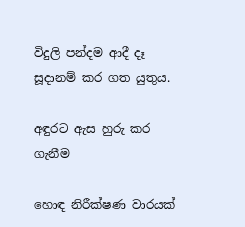විදුලි පන්දම ආදී දෑ සූදානම් කර ගත යුතුය.

අඳුරට ඇස හුරු කර ගැනීම

හොඳ නිරීක්ෂණ වාරයක්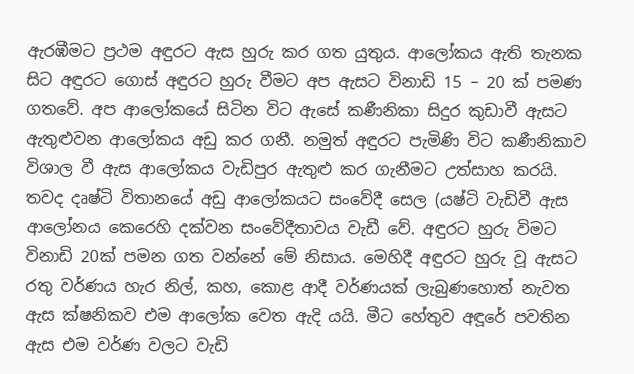ඇරඹීමට ප්‍රථම අඳුරට ඇස හුරු කර ගත යුතුය. ආලෝකය ඇති තැනක සිට අඳුරට ගොස් අඳුරට හුරු වීමට අප ඇසට විනාඩි 15 – 20 ක් පමණ ගතවේ. අප ආලෝකයේ සිටින විට ඇසේ කණීනිකා සිදුර කුඩාවී ඇසට ඇතුළුවන ආලෝකය අඩු කර ගනී. නමුත් අඳුරට පැමිණි විට කණීනිකාව විශාල වී ඇස ආලෝකය වැඩිපුර ඇතුළු කර ගැනීමට උත්සාහ කරයි. තවද දෘෂ්ටි විතානයේ අඩු ආලෝකයට සංවේදී සෙල (යෂ්ටි වැඩිවී ඇස ආලෝනය කෙරෙහි දක්වන සංවේදීතාවය වැඩී වේ. අඳුරට හුරු විමට විනාඩි 20ක් පමන ගත වන්නේ මේ නිසාය. මෙහිදී අඳුරට හුරු වූ ඇසට රතු වර්ණය හැර නිල්, කහ, කොළ ආදී වර්ණයක් ලැබුණහොත් නැවත ඇස ක්ෂනිකව එම ආලෝක වෙත ඇදි යයි. මීට හේතුව අඳූරේ පවතින ඇස එම වර්ණ වලට වැඩි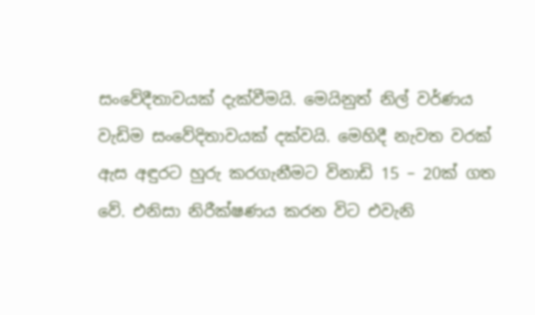සංවේදීතාවයක් දැක්වීමයි. මෙයිනුත් නිල් වර්ණය වැඩිම සංවේදිතාවයක් දක්වයි. මෙහිදී නැවත වරක් ඇස අඳුරට හුරු කරගැනීමට විනාඩි 15 – 20ක් ගත වේ. එනිසා නිරීක්ෂණය කරන විට එවැනි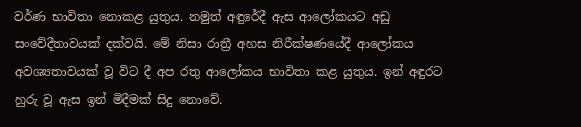වර්ණ භාවිතා නොකළ යුතුය. නමුත් අඳුරේදී ඇස ආලෝකයට අඩු සංවේදීතාවයක් දක්වයි. මේ නිසා රාත්‍රී අහස නිරීක්ෂණයේදී ආලෝකය අවශ්‍යතාවයක් වූ විට දී අප රතු ආලෝකය භාවිතා කළ යුතුය. ඉන් අඳුරට හුරු වූ ඇස ඉන් මිදීමක් සිදු නොවේ.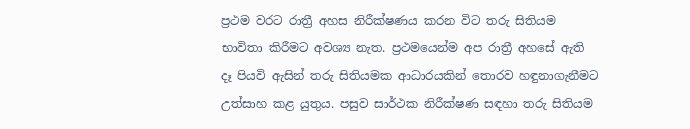ප්‍රථම වරට රාත්‍රී අහස නිරීක්ෂණය කරන විට තරු සිතියම භාවිතා කිරීමට අවශ්‍ය නැත. ප්‍රථමයෙන්ම අප රාත්‍රී අහසේ ඇති දෑ පියවි ඇසින් තරු සිතියමක ආධාරයකින් තොරව හඳුනාගැනීමට උත්සාහ කළ යුතුය. පසුව සාර්ථක නිරීක්ෂණ සඳහා තරු සිතියම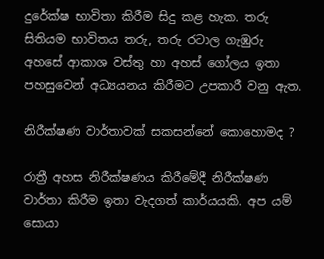දුරේක්ෂ භාවිතා කිරීම සිදු කළ හැක. තරු සිතියම භාවිතය තරු, තරු රටාල ගැඹුරු අහසේ ආකාශ වස්තු හා අහස් ගෝලය ඉතා පහසුවෙන් අධ්‍යයනය කිරීමට උපකාරී වනු ඇත.

නිරීක්ෂණ වාර්තාවක් සකසන්නේ කොහොමද ?

රාත්‍රී අහස නිරීක්ෂණය කිරීමේදී නිරීක්ෂණ වාර්තා කිරීම ඉතා වැදගත් කාර්යයකි. අප යම් සොයා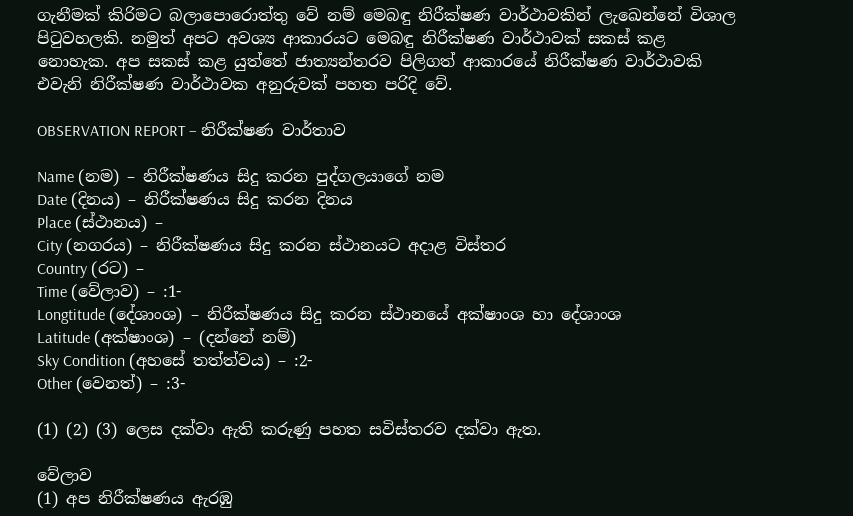ගැනීමක් කිරිමට බලාපොරොත්තු වේ නම් මෙබඳු නිරීක්ෂණ වාර්ථාවකින් ලැඛෙන්නේ විශාල පිටුවහලකි. නමුත් අපට අවශ්‍ය ආකාරයට මෙබඳු නිරීක්ෂණ වාර්ථාවක් සකස් කළ නොහැක. අප සකස් කළ යුත්තේ ජාත්‍යන්තරව පිලිගත් ආකාරයේ නිරීක්ෂණ වාර්ථාවකි එවැනි නිරීක්ෂණ වාර්ථාවක අනුරුවක් පහත පරිදි වේ.

OBSERVATION REPORT – නිරීක්ෂණ වාර්තාව

Name (නම) – නිරීක්ෂණය සිදු කරන පුද්ගලයාගේ නම
Date (දිනය) – නිරීක්ෂණය සිදු කරන දිනය
Place (ස්ථානය) –
City (නගරය) – නිරීක්ෂණය සිදු කරන ස්ථානයට අදාළ විස්තර
Country (රට) –
Time (වේලාව) – :1-
Longtitude (දේශාංශ) – නිරීක්ෂණය සිදු කරන ස්ථානයේ අක්ෂාංශ හා දේශාංශ
Latitude (අක්ෂාංශ) – (දන්නේ නම්)
Sky Condition (අහසේ තත්ත්වය) – :2-
Other (වෙනත්) – :3-

(1) (2) (3) ලෙස දක්වා ඇති කරුණු පහත සවිස්තරව දක්වා ඇත.

වේලාව
(1) අප නිරීක්ෂණය ඇරඹු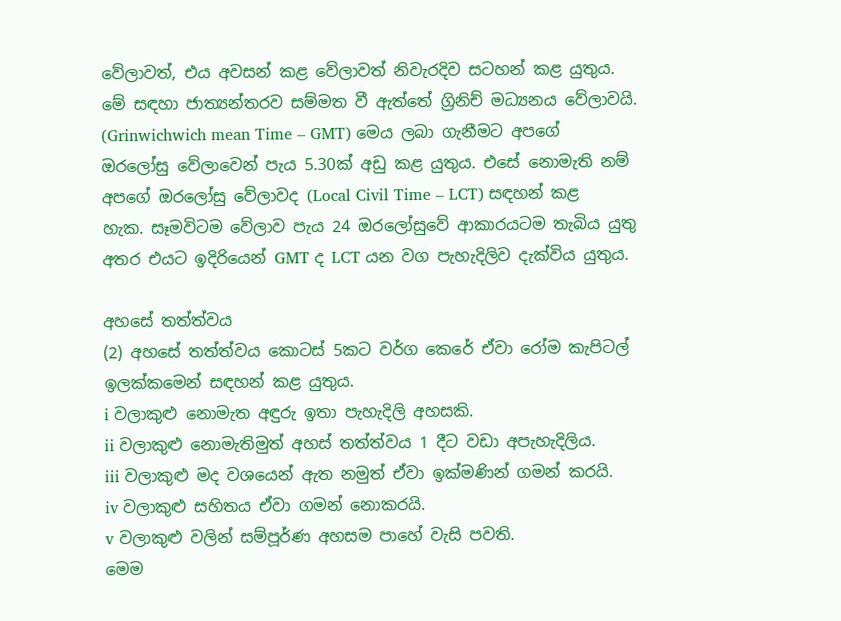වේලාවත්, එය අවසන් කළ වේලාවත් නිවැරදිව සටහන් කළ යුතුය. මේ සඳහා ජාත්‍යන්තරව සම්මත වී ඇත්තේ ග්‍රිනිච් මධ්‍යනය වේලාවයි. (Grinwichwich mean Time – GMT) මෙය ලබා ගැනීමට අපගේ ඔරලෝසු වේලාවෙන් පැය 5.30ක් අඩු කළ යුතුය. එසේ නොමැති නම් අපගේ ඔරලෝසු වේලාවද (Local Civil Time – LCT) සඳහන් කළ හැක. සෑමවිටම වේලාව පැය 24 ඔරලෝසුවේ ආකාරයටම තැබිය යුතු අතර එයට ඉදිරියෙන් GMT ද LCT යන වග පැහැදිලිව දැක්විය යුතුය.

අහසේ තත්ත්වය
(2) අහසේ තත්ත්වය කොටස් 5කට වර්ග කෙරේ ඒවා රෝම කැපිටල් ඉලක්කමෙන් සඳහන් කළ යුතුය.
i වලාකුළු නොමැත අඳුරු ඉතා පැහැදිලි අහසකි.
ii වලාකුළු නොමැතිමුත් අහස් තත්ත්වය 1 දීට වඩා අපැහැදිලිය.
iii වලාකුළු මද වශයෙන් ඇත නමුත් ඒවා ඉක්මණින් ගමන් කරයි.
iv වලාකුළු සහිතය ඒවා ගමන් නොකරයි.
v වලාකුළු වලින් සම්පූර්ණ අහසම පාහේ වැසි පවති.
මෙම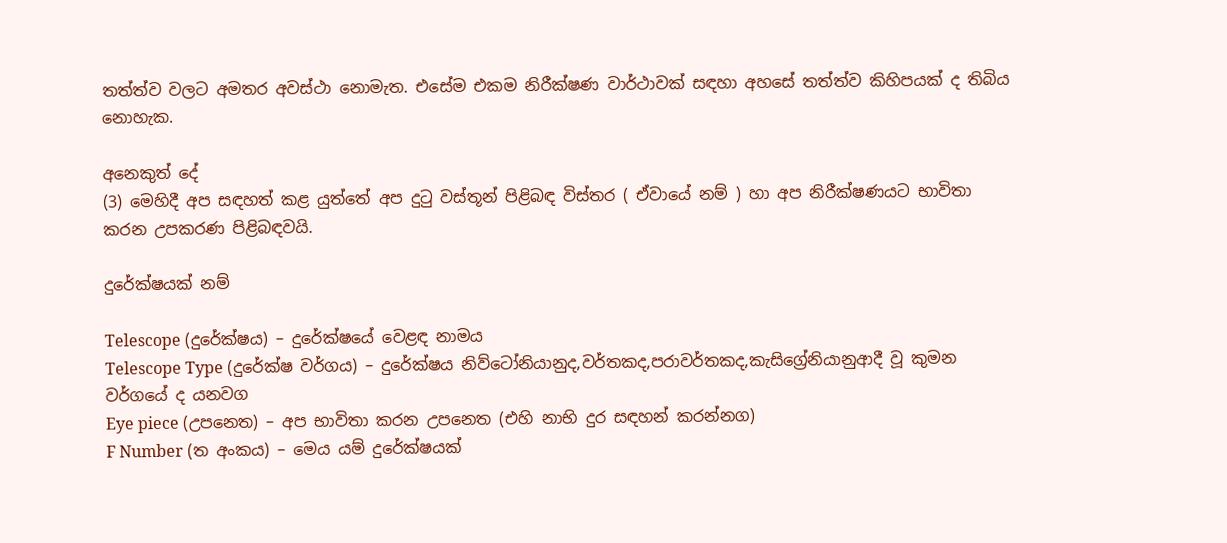තත්ත්ව වලට අමතර අවස්ථා නොමැත. එසේම එකම නිරීක්ෂණ වාර්ථාවක් සඳහා අහසේ තත්ත්ව කිහිපයක් ද තිබිය නොහැක.

අනෙකුත් දේ
(3) මෙහිදී අප සඳහත් කළ යුත්තේ අප දුටු වස්තූන් පිළිබඳ විස්තර ( ඒවායේ නම් ) හා අප නිරීක්ෂණයට භාවිතා කරන උපකරණ පිළිබඳවයි.

දුරේක්ෂයක් නම්

Telescope (දුරේක්ෂය) – දුරේක්ෂයේ වෙළඳ නාමය
Telescope Type (දුරේක්ෂ වර්ගය) – දුරේක්ෂය නිව්ටෝනියානුද,වර්තකද,පරාවර්තකද,කැසිග්‍රේනියානුආදී වූ කුමන
වර්ගයේ ද යනවග
Eye piece (උපනෙත) – අප භාවිතා කරන උපනෙත (එහි නාභි දුර සඳහන් කරන්නග)
F Number (ත‍ අංකය) – මෙය යම් දුරේක්ෂයක්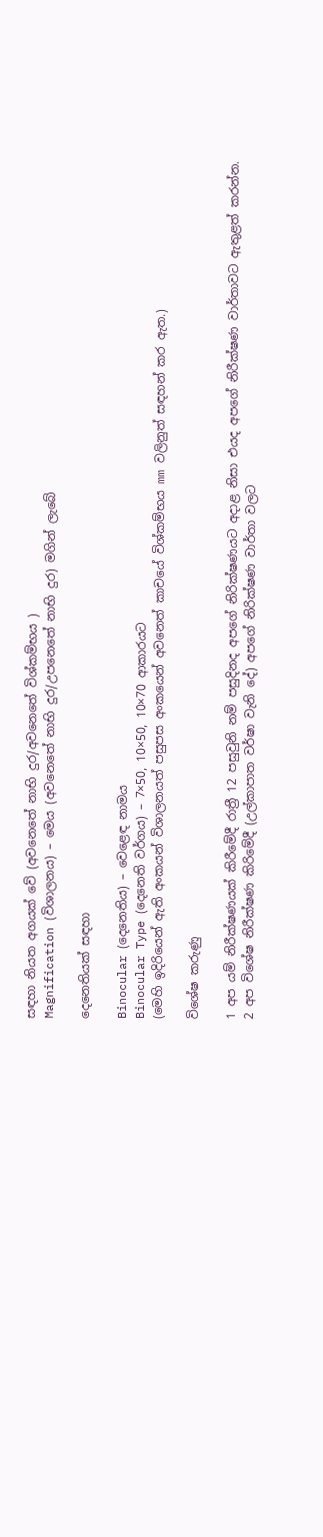සඳහා නියත අගයක් වේ (අවනෙතේ නාභි දුර/අවනෙතේ විශ්කම්භය )
Magnification (විශාලනය) – මෙය (අවනෙතේ නාභි දුර/උපනෙතේ නාභි දුර) මගින් ලැබේ

දෙනෙතියක් සඳහා

Binocular (දෙනෙතිය) – වෙළෙඳ නාමය
Binocular Type (දෙනෙති වර්ගය) – 7×50, 10×50, 10×70 ආකාරයට
(මෙහි ඉදිරියෙන් ඇති අංකයන් විශාලනයත් පසුපස අංකයෙන් අවනෙත් කාචයේ විශ්කම්භය mm වලිනුත් සඳහන් කර ඇත.)

විශේෂ කරුණු

1 අප යම් නිරීක්ෂණයක් කිරීමේදී රාත්‍රී 12 පසුවුනි නම් පසුදිනද අපගේ නිරික්ෂණයට අදාළ නිසා එයද අපගේ නිරීක්ෂණ වාර්තාවට ඇතුළත් කරන්න.
2 අප විශේෂ නිරීක්ෂණ කිරිමේදී (උල්කාපාත වර්ෂා වැනි දේ) අපගේ නිරික්ෂණ වාර්තා වලට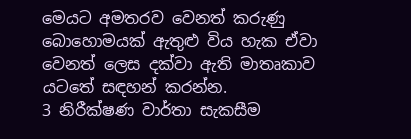මෙයට අමතරව වෙනත් කරුණු බොහොමයක් ඇතුළු විය හැක ඒවා වෙනත් ලෙස දක්වා ඇති මාතෘකාව යටතේ සඳහන් කරන්න.
3 නිරීක්ෂණ වාර්තා සැකසීම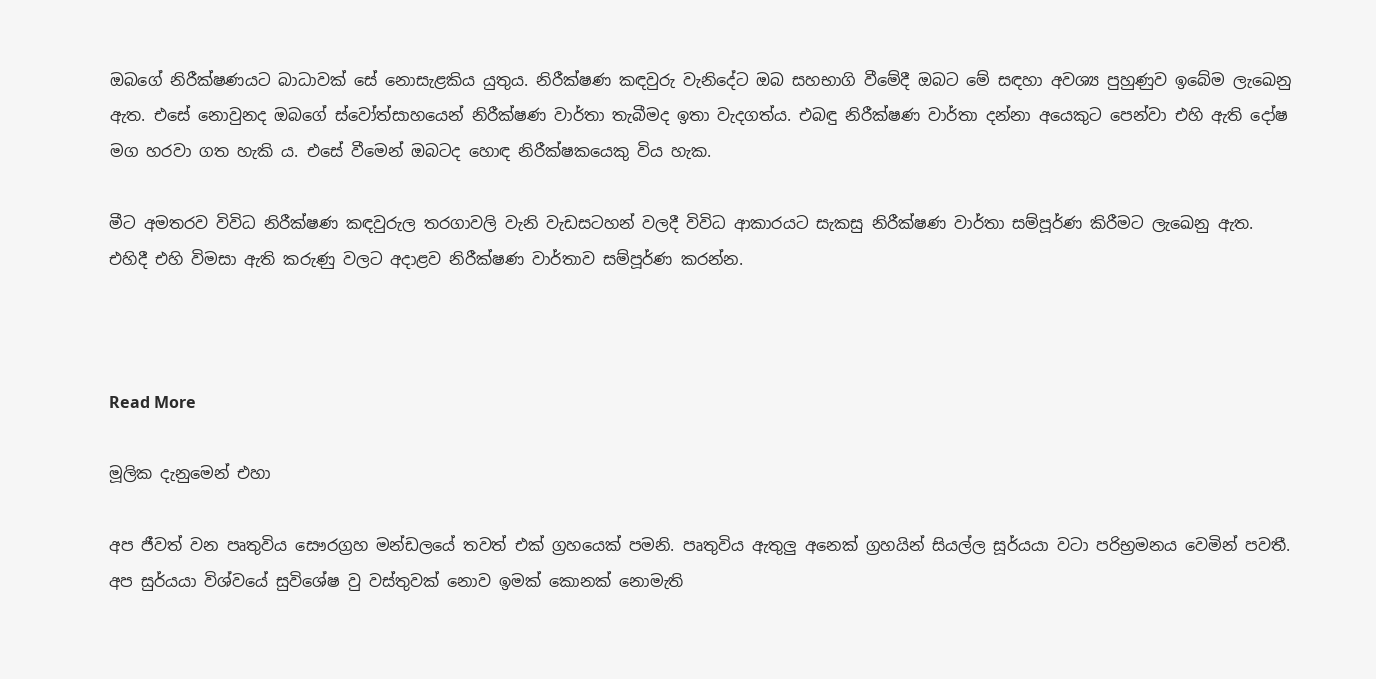ඔබගේ නිරීක්ෂණයට බාධාවක් සේ නොසැළකිය යුතුය. නිරීක්ෂණ කඳවුරු වැනිදේට ඔබ සහභාගි වීමේදී ඔබට මේ සඳහා අවශ්‍ය පුහුණුව ඉබේම ලැඛෙනු ඇත. එසේ නොවුනද ඔබගේ ස්වෝත්සාහයෙන් නිරීක්ෂණ වාර්තා තැබීමද ඉතා වැදගත්ය. එබඳු නිරීක්ෂණ වාර්තා දන්නා අයෙකුට පෙන්වා එහි ඇති දෝෂ මග හරවා ගත හැකි ය. එසේ වීමෙන් ඔබටද හොඳ නිරීක්ෂකයෙකු විය හැක.

මීට අමතරව විවිධ නිරීක්ෂණ කඳවුරුල තරගාවලි වැනි වැඩසටහන් වලදී විවිධ ආකාරයට සැකසු නිරීක්ෂණ වාර්තා සම්පූර්ණ කිරීමට ලැඛෙනු ඇත. එහිදී එහි විමසා ඇති කරුණු වලට අදාළව නිරීක්ෂණ වාර්තාව සම්පූර්ණ කරන්න.



Read More

මූලික දැනුමෙන් එහා

අප ජීවත් වන පෘතුවිය සෞරග්‍රහ මන්ඩලයේ තවත් එක් ග්‍රහයෙක් පමනි. පෘතුවිය ඇතුලු අනෙක් ග්‍රහයින් සියල්ල සූර්යයා වටා පරිභ්‍රමනය වෙමින් පවතී. අප සුර්යයා විශ්වයේ සුවිශේෂ වු වස්තුවක් නොව ඉමක් කොනක් නොමැති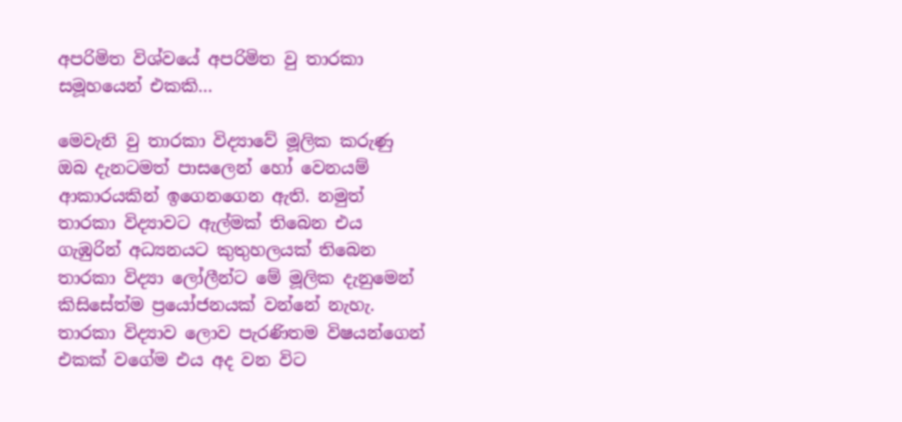අපරිමිත විශ්වයේ අපරිමිත වු තාරකා සමූහයෙන් එකකි…

මෙවැනි වු තාරකා විද්‍යාවේ මූලික කරුණු ඔබ දැනටමත් පාසලෙන් ‍හෝ වෙනයම් ආකාරයකින් ඉගෙනගෙන ඇති. නමුත් තාරකා විද්‍යාවට ඇල්මක් තිබෙන එය ගැඹුරින් අධ්‍යනයට කුතුහලයක් තිබෙන තාරකා විද්‍යා ලෝලීන්ට මේ මූලික දැනුමෙන් කිසිසේත්ම ප්‍රයෝජනයක් වන්නේ නැහැ. තාරකා විද්‍යාව ලොව පැරණිතම විෂයන්ගෙන් එකක් වගේම එය අද වන විට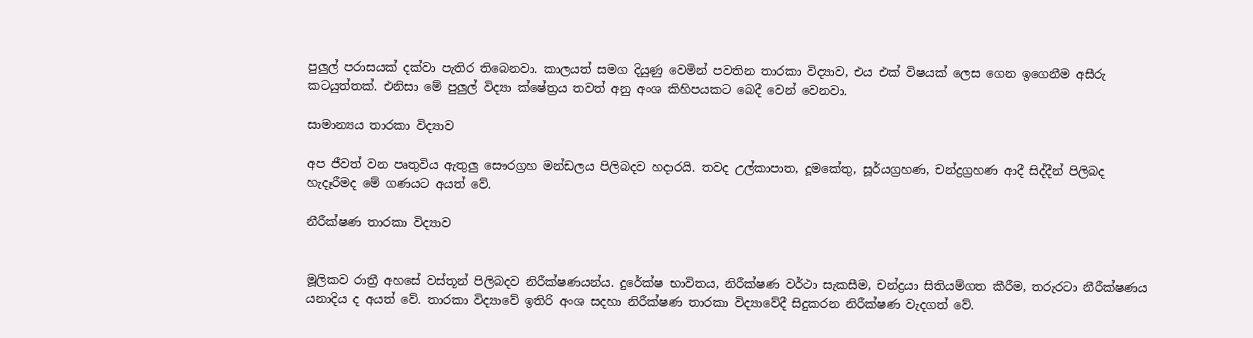පුලුල් පරාසයක් දක්වා පැතිර තිබෙනවා. කාලයත් සමග දියුණු වෙමින් පවතින තාරකා විද්‍යාව, එය එක් විෂයක් ලෙස ගෙන ඉගෙනීම අසීරු කටයුත්තක්. එනිසා මේ පුලුල් විද්‍යා ක්ෂේත්‍රය තවත් අනු අංශ කිහිපයකට බෙදී වෙන් වෙනවා.

සාමාන්‍යය තාරකා විද්‍යාව

අප ජීවත් වන පෘතුවිය ඇතුලු සෞරග්‍රහ මන්ඩලය පිලිබදව හදාරයි. තවද උල්කාපාත, දූමකේතු, සූර්යග්‍රහණ, චන්ද්‍රග්‍රහණ ආදී සිද්දීන් පිලිබද හැදෑරීමද මේ ගණයට අයත් වේ.

නීරීක්ෂණ තාරකා විද්‍යාව


මූලිකව රාත්‍රී අහසේ වස්තූන් පිලිබදව නිරීක්ෂණයන්ය. දුරේක්ෂ භාවිතය, නිරීක්ෂණ වර්ථා සැකසීම, චන්ද්‍රයා සිතියම්ගත කීරීම, තරුරටා නීරීක්ෂණය යනාදිය ද අයත් වේ. තාරකා විද්‍යාවේ ඉතිරි අංශ සදහා නිරීක්ෂණ තාරකා විද්‍යාවේදී සිදුකරන නිරීක්ෂණ වැදගත් වේ.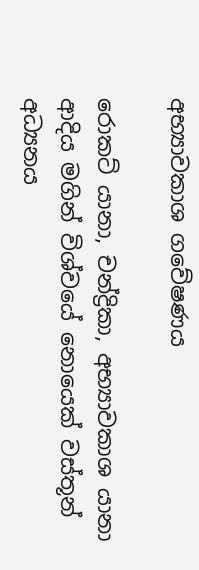අභ්‍යාවකාශ ගවේෂණය

රොකට් යානා, චන්ද්‍රිකා, අභ්‍යාවකාශ යානා ආදිය මගින් විශ්වයේ නොයෙක් වස්තූන් අධ්‍යනය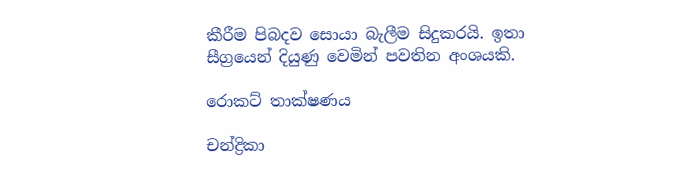කීරීම පිබදව සොයා බැලීම සිදුකරයි. ඉතා සීග්‍රයෙන් දියුණු වෙමින් පවතින අංශයකි.

රොකට් තාක්ෂණය

චන්ද්‍රිකා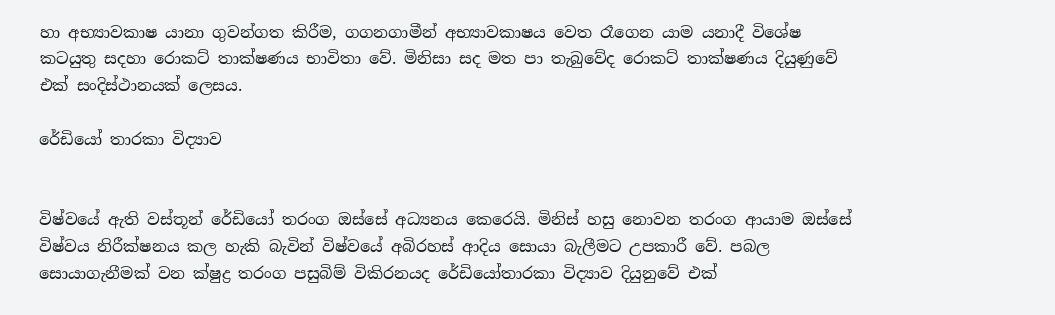හා අභ්‍යාවකාෂ යානා ගුවන්ගත කිරීම, ගගනගාමීන් අභ්‍යාවකාෂය වෙත රෑගෙන යාම යනාදී විශේෂ කටයුතු සදහා රොකට් තාක්ෂණය භාවිතා වේ. මිනිසා සද මත පා තැබුවේද රොකට් තාක්ෂණය දියුණුවේ එක් සංදිස්ථානයක් ලෙසය.

රේඩියෝ තාරකා විද්‍යාව


විෂ්වයේ ඇති වස්තූන් රේඩියෝ තරංග ඔස්සේ අධ්‍යනය කෙරෙයි. මිනිස් හසු නොවන තරංග ආයාම ඔස්සේ විෂ්වය නිරීක්ෂනය කල හැකි බැවින් විෂ්වයේ අබිරහස් ආදිය සොයා බැලීමට උපකාරී වේ. පබල සොයාගැනීමක් වන ක්ෂුද්‍ර තරංග පසුබිම් විකිරනයද රේඩියෝතාරකා විද්‍යාව දියුනුවේ එක්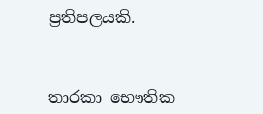ප්‍රතිපලයකි.



තාරකා ‍භෞතික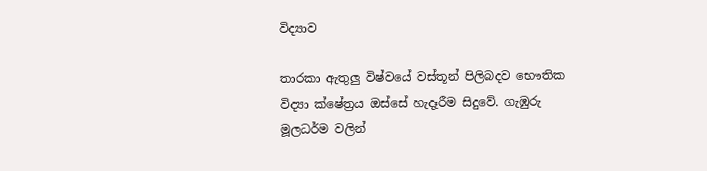විද්‍යාව

තාරකා ඇතුලු විෂ්වයේ වස්තූන් පිලිබදව භෞතික විද්‍යා ක්ෂේත්‍රය ඔස්සේ හැදෑරීම සිදුවේ. ගැඹුරු මූලධර්ම වලින්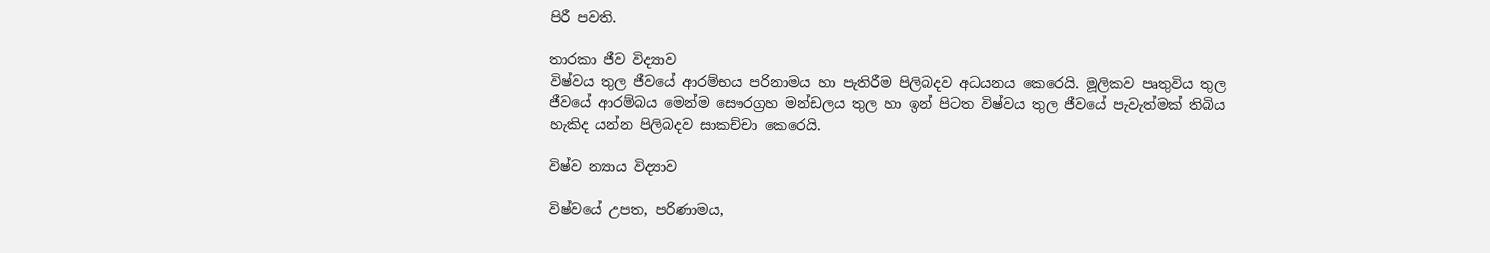පිරී පවති.

තාරකා ජීව විද්‍යාව
විෂ්වය තුල ජීවයේ ආරම්භය පරිනාමය හා පැතිරීම පිලිබදව අධයනය කෙරෙයි. මූලිකව පෘතුවිය තුල ජීවයේ ආරම්බය මෙන්ම සෞරග්‍රහ මන්ඩලය තුල හා ඉන් පිටත විෂ්වය තුල ජීවයේ පැවැත්මක් තිබිය හැකිද යන්න පිලිබදව සාකච්චා කෙරෙයි.

විෂ්ව න්‍යාය විද්‍යාව

විෂ්වයේ උපත, පරිණාමය,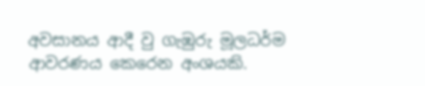අවසානය ආදී වු ගැඹුරු මූලධර්ම ආවරණය කෙරෙන අංශයකි.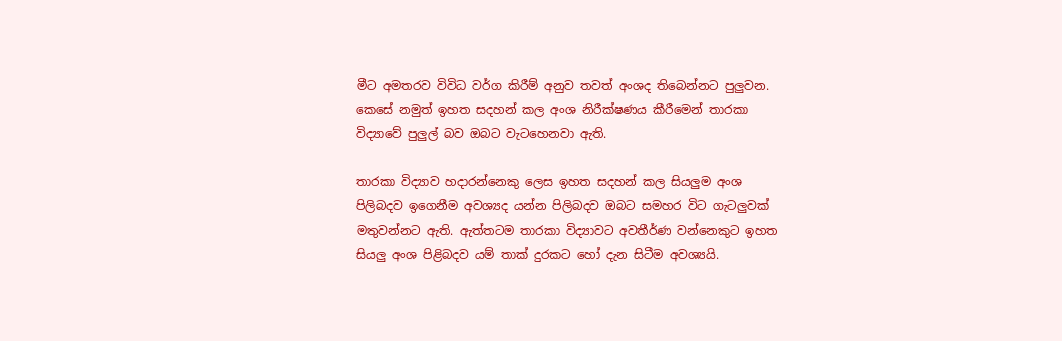මීට අමතරව විවිධ වර්ග කිරීම් අනුව තවත් අංශද තිබෙන්නට පුලුවන. කෙසේ නමුත් ඉහත සදහන් කල අංශ නිරීක්ෂණය කීරීමෙන් තාරකා විද්‍යා‍‍‍‍වේ පුලුල් බව ඔබට වැටහෙනවා ඇති.

තාරකා විද්‍යාව හදාරන්නෙකු ලෙස ඉහත සදහන් කල සියලුම අංශ පිලිබදව ඉගෙනීම අවශ්‍යද යන්න පිලිබදව ඔබට සමහර විට ගැටලුවක් මතුවන්නට ඇති. ඇත්තටම තාරකා විද්‍යාවට අවතීර්ණ වන්නෙකුට ඉහත සියලු අංශ පිළිබදව යම් තාක් දුරකට හෝ දැන සිටීම අවශ්‍යයි.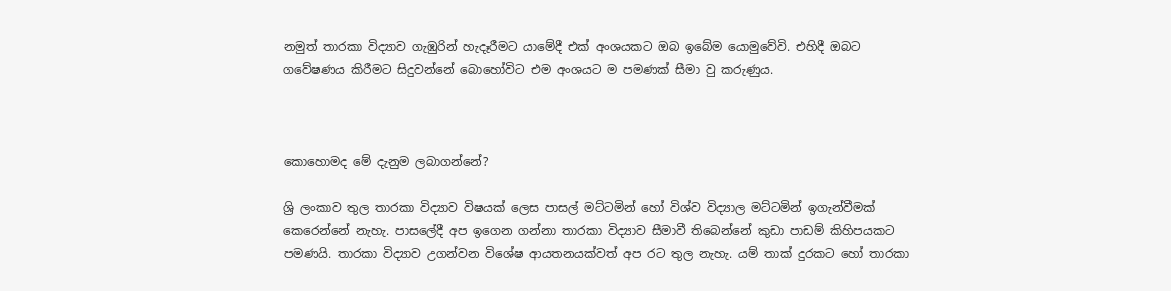නමුත් තාරකා විද්‍යාව ගැඹුරින් හැදෑරීමට යාමේදී එක් අංශයකට ඔබ ඉබේම යොමුවේවි. එහිදී ඔබට ගවේෂණය කිරීමට සිදුවන්නේ බොහෝවිට එම අංශයට ම පමණක් සීමා වු කරුණුය.



කොහොමද මේ දැනුම ලබාගන්නේ?

ශ්‍රි ලංකාව තුල තාරකා විද්‍යාව විෂයක් ලෙස පාසල් මට්ටමින් හෝ විශ්ව විද්‍යාල මට්ටමින් ඉගැන්වීමක් කෙරෙන්නේ නැහැ. පාසලේදී අප ඉගෙන ගන්නා තාරකා විද්‍යාව සීමාවී තිබෙන්නේ කුඩා පාඩම් කිහිපයකට පමණයි. තාරකා විද්‍යාව උගන්වන විශේෂ ආයතනයක්වත් අප රට තුල නැහැ. යම් තාක් දුරකට හෝ තාරකා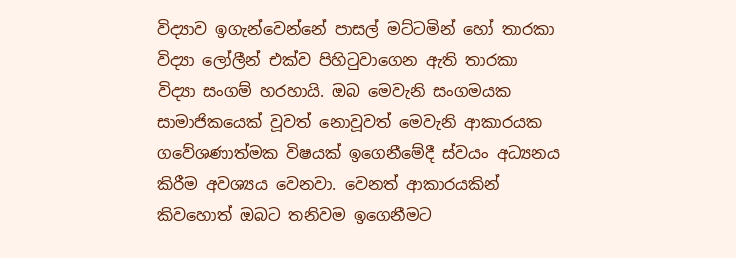විද්‍යාව ඉගැන්වෙන්නේ පාසල් මට්ටමින් හෝ තාරකා විද්‍යා ලෝලීන් එක්ව පිහිටුවාගෙන ඇති තාරකා විද්‍යා සංගම් හරහායි. ඔබ මෙවැනි සංගමයක සාමාජිකයෙක් වූවත් නොවූවත් මෙවැනි ආකාරයක ගවේශණාත්මක විෂයක් ඉගෙනීමේදී ස්වයං අධ්‍යනය කිරීම අවශ්‍යය වෙනවා. වෙනත් ආකාරයකින් කිවහොත් ඔබට තනිවම ඉගෙනීමට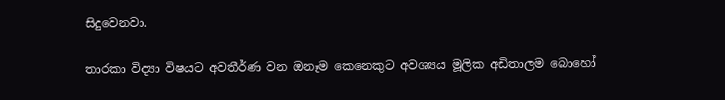සිදුවෙනවා.

තාරකා විද්‍යා විෂයට අවතීර්ණ වන ඔනෑම කෙනෙකුට අවශ්‍යය මූලික අඩිතාලම බොහෝ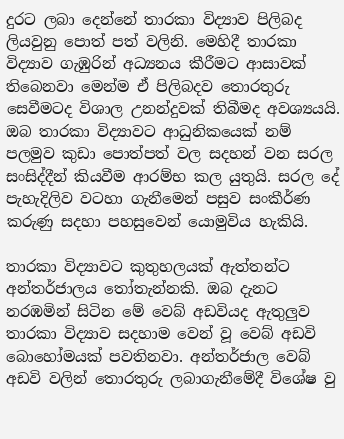දුරට ලබා දෙන්නේ තාරකා විද්‍යාව පිලිබද ලියවුනු පොත් පත් වලිනි. මෙහිදී තාරකා විද්‍යාව ගැඹුරින් අධ්‍යනය කීරීමට ආසාවක් තිබෙනවා මෙන්ම ඒ පිලිබදව තොරතුරු සෙවීමටද විශාල උනන්දුවක් තිබීමද අවශ්‍යයයි. ඔබ තාරකා විද්‍යාවට ආධුනිකයෙක් නම් පලමුව කුඩා පොත්පත් වල සදහන් වන සරල සංසිද්දීන් කියවීම ආරම්භ කල යුතුයි. සරල දේ පැහැදිලිව වටහා ගැනීමෙන් පසුව සංකීර්ණ කරුණු සදහා පහසුවෙන් යොමුවිය හැකියි.

තාරකා විද්‍යාවට කුතුහලයක් ඇත්තන්ට අන්තර්ජාලය තෝතැන්නකි. ඔබ දැනට නරඹමින් සිටින මේ වෙබ් අඩවියද ඇතුලුව තාරකා විද්‍යාව සදහාම වෙන් වූ වෙබ් අඩවි බොහෝමයක් පවතිනවා. අන්තර්ජාල වෙබ් අඩවි වලින් තොරතුරු ලබාගැනීමේදී විශේෂ වු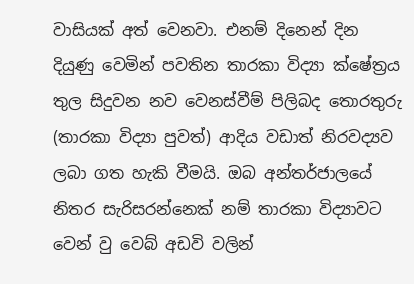වාසියක් අත් වෙනවා. එනම් දිනෙන් දින දියුණු වෙමින් පවතින තාරකා විද්‍යා ක්ෂේත්‍රය තුල සිදුවන නව වෙනස්වීම් පිලිබද තොරතුරු (තාරකා විද්‍යා පුවත්) ආදිය වඩාත් නිරවද්‍යව ලබා ගත හැකි වීමයි. ඔබ අන්තර්ජාලයේ නිතර සැරිසරන්නෙක් නම් තාරකා විද්‍යාවට වෙන් වු වෙබ් අඩවි වලින්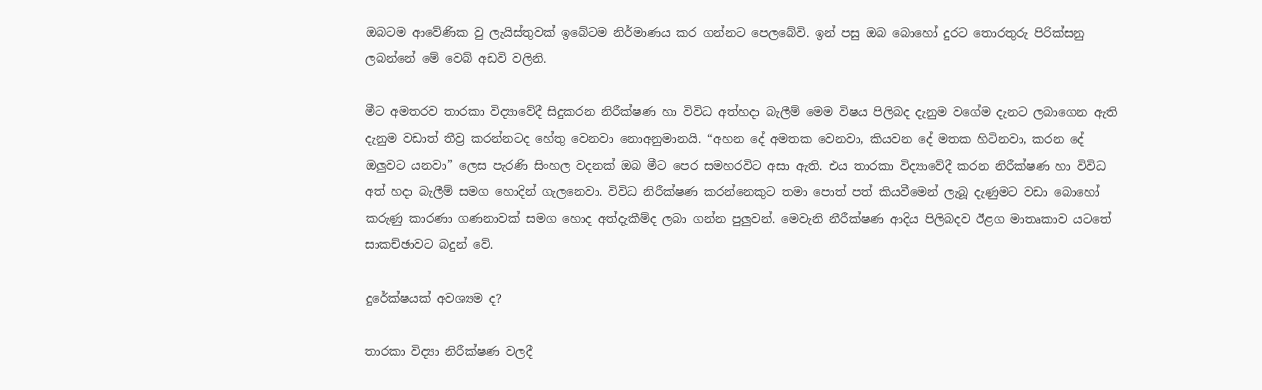ඔබටම ආවේණික වු ලැයිස්තුවක් ඉබේටම නිර්මාණය කර ගන්නට පෙලබේවි. ඉන් පසු ඔබ බොහෝ දුරට තොරතුරු පිරික්සනු ලබන්නේ මේ වෙබ් අඩවි වලිනි.

මීට අමතරව තාරකා විද්‍යාවේදී සිදුකරන නිරීක්ෂණ හා විවිධ අත්හදා බැලීම් මෙම විෂය පිලිබද දැනුම වගේම දැනට ලබාගෙන ඇති දැනුම වඩාත් තීව්‍ර කරන්නටද හේතු වෙනවා නොඅනුමානයි. “අහන දේ අමතක වෙනවා, කියවන දේ මතක හිටිනවා, කරන දේ ඔලුවට යනවා” ලෙස පැරණි සිංහල වදනක් ඔබ මීට පෙර සමහරවිට අසා ඇති. එය තාරකා විද්‍යාවේදී කරන නිරීක්ෂණ හා විවිධ අත් හදා බැලීම් සමග හොදින් ගැල‍නෙවා. විවිධ නිරීක්ෂණ කරන්නෙකුට තමා පොත් පත් කියවීමෙන් ලැබූ දැණුමට වඩා බොහෝ කරුණු කාරණා ගණනාවක් සමග හොද අත්දැකීම්ද ලබා ගන්න පුලුවන්. මෙවැනි නීරීක්ෂණ ආදිය පිලිබදව ඊළග මාතෘකාව යටතේ සාකච්ඡාවට බදුන් වේ.

දුරේක්ෂයක් අවශ්‍යම ද?

තාරකා විද්‍යා නිරීක්ෂණ වලදී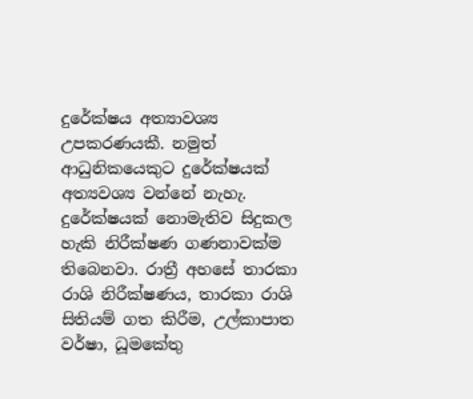දුරේක්ෂය අත්‍යාවශ්‍ය උපකරණයකී. නමුත් ආධුනිකයෙකුට දුරේක්ෂයක් අත්‍යවශ්‍ය වන්නේ නැහැ. දුරේක්ෂයක් නොමැතිව සිදුකල හැකි නිරීක්ෂණ ගණනාවක්ම තිබෙනවා. රාත්‍රී අහසේ තාරකා රාශි නිරීක්ෂණය, තාරකා රාශි සිතියම් ගත කිරීම, උල්කාපාත වර්ෂා, ධූමකේතු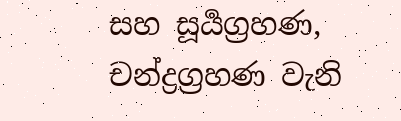සහ සූර්‍යග්‍රහණ, චන්ද්‍රග්‍රහණ වැනි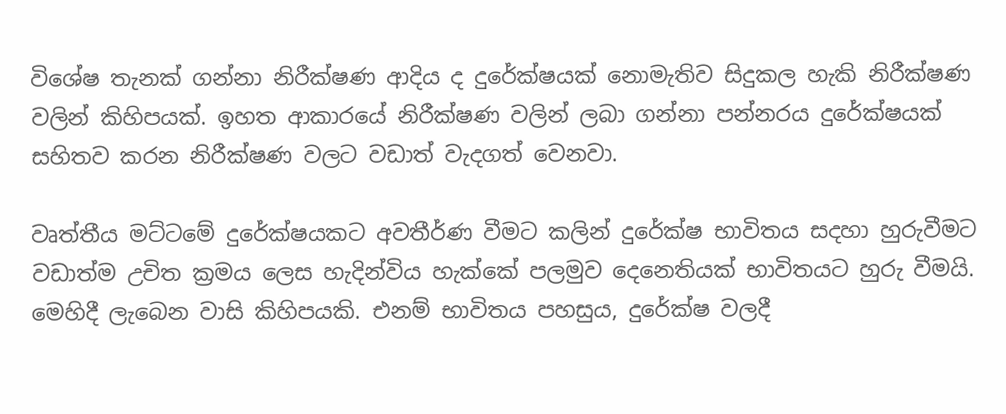විශේෂ තැනක් ගන්නා නිරීක්ෂණ ආදිය ද දුරේක්ෂයක් නොමැතිව සිදුකල හැකි නිරීක්ෂණ වලින් කිහිපයක්. ඉහත ආකාරයේ නිරීක්ෂණ වලින් ලබා ගන්නා පන්නරය දුරේක්ෂයක් සහිතව කරන නිරීක්ෂණ වලට වඩාත් වැදගත් වෙනවා.

වෘත්තීය මට්ටමේ දුරේක්ෂයකට අවතීර්ණ වීමට කලින් දුරේක්ෂ භාවිතය සදහා හුරුවීමට වඩාත්ම උචිත ක්‍රමය ලෙස හැදින්විය හැක්කේ පලමුව දෙනෙතියක් භාවිතයට හුරු වීමයි. මෙහිදී ලැබෙන වාසි කිහිපයකි. එනම් භාවිතය පහසුය, දුරේක්ෂ වලදී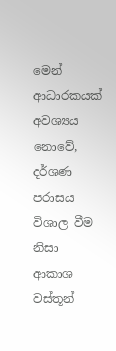මෙන් ආධාරකයක් අවශ්‍යය නොවේ, දර්ශණ පරාසය විශාල වීම නිසා ආකාශ වස්තූන්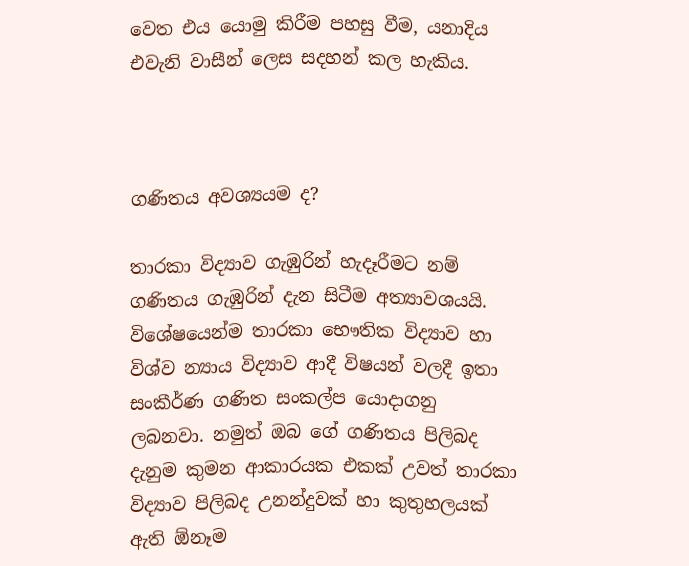වෙත එය යොමු කිරීම පහසු වීම, යනාදිය එවැනි වාසීන් ලෙස සදහන් කල හැකිය.



ගණිතය අවශ්‍යයම ද?

තාරකා විද්‍යාව ගැඹුරින් හැදෑරීමට නම් ගණිතය ගැඹුරින් දැන සිටීම අත්‍යාවශයයි. විශේෂයෙන්ම තාරකා භෞතික විද්‍යාව හා විශ්ව න්‍යාය විද්‍යාව ආදී විෂයන් වලදී ඉතා සංකීර්ණ ගණිත සංකල්ප යොදාගනු ලබනවා. නමුත් ඔබ ‍‍ගේ ගණිතය පිලිබද දැනුම කුමන ආකාරයක එකක් උවත් තාරකා විද්‍යාව පිලිබද උනන්දුවක් හා කුතුහලයක් ඇති ඕනෑම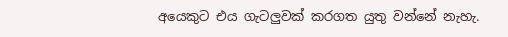අ‍යෙකුට එය ගැටලුවක් කරගත යුතු වන්නේ නැහැ.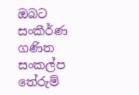ඔබට සංකීර්ණ ගණිත සංකල්ප තේරුම්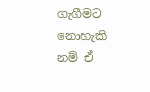ගැගීමට නොහැකි නම් ඒ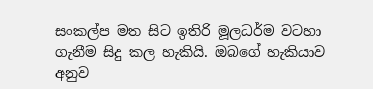සංකල්ප මත සිට ඉතිරි මූලධර්ම වටහා ගැනීම සිදු කල හැකියි. ඔබගේ හැකියාව අනුව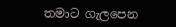තමාට ගැලපෙන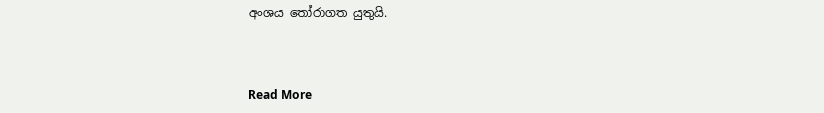අංශය තෝරාගත යුතුයි.



Read More